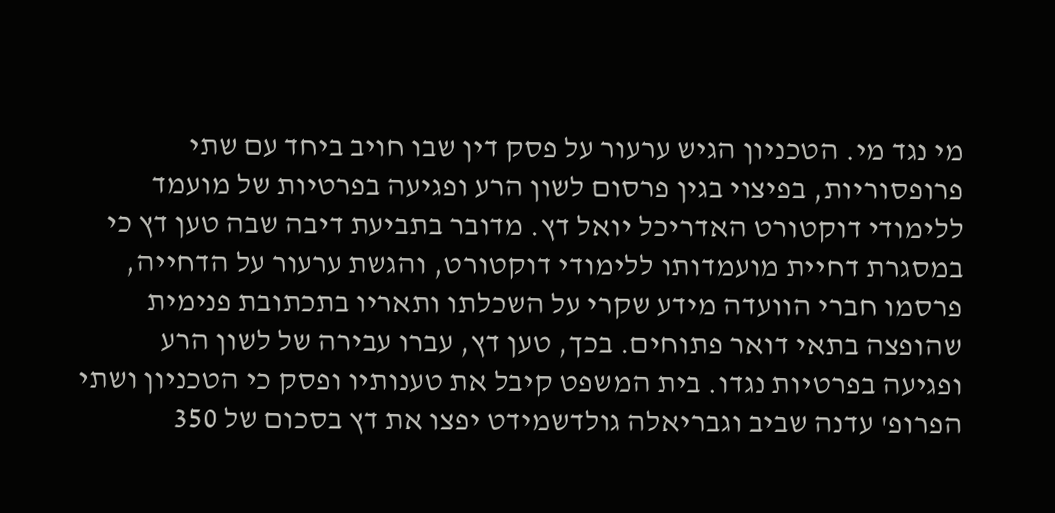מי נגד מי. הטכניון הגיש ערעור על פסק דין שבו חויב ביחד עם שתי פרופסוריות, בפיצוי בגין פרסום לשון הרע ופגיעה בפרטיות של מועמד ללימודי דוקטורט האדריכל יואל דץ. מדובר בתביעת דיבה שבה טען דץ כי במסגרת דחיית מועמדותו ללימודי דוקטורט, והגשת ערעור על הדחייה, פרסמו חברי הוועדה מידע שקרי על השכלתו ותאריו בתכתובת פנימית שהופצה בתאי דואר פתוחים. בכך, טען דץ, עברו עבירה של לשון הרע ופגיעה בפרטיות נגדו. בית המשפט קיבל את טענותיו ופסק כי הטכניון ושתי הפרופ' עדנה שביב וגבריאלה גולדשמידט יפצו את דץ בסכום של 350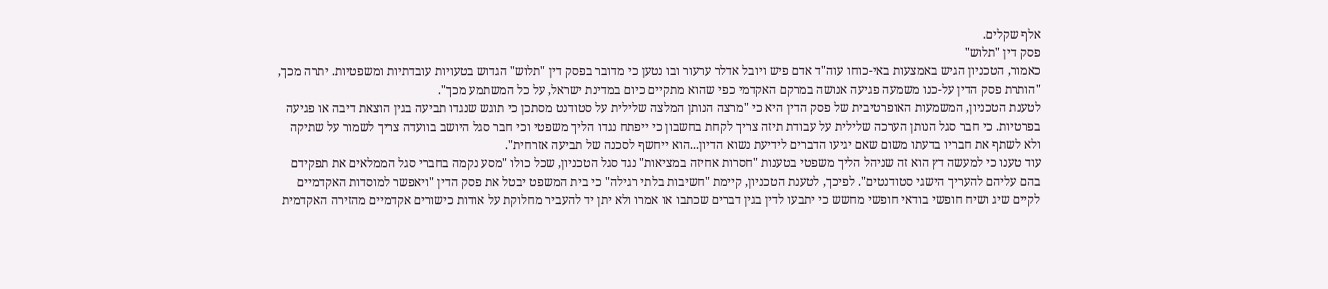אלף שקלים.
פסק דין "תלוש"
כאמור, הטכניון הגיש באמצעות באי-כוחו עוה"ד אדם פיש ויובל אדלר ערעור ובו נטען כי מדובר בפסק דין "תלוש" הגדוש בטעויות עובדתיות ומשפטיות. יתרה מכך, "הותרת פסק הדין על-כנו משמעה פגיעה אנושה במרקם האקדמי כפי שהוא מתקיים כיום במדינת ישראל, על כל המשתמע מכך".
לטענת הטכניון, המשמעות האופרטיבית של פסק הדין היא כי "מרצה הנותן המלצה שלילית על סטודנט מסתכן כי תוגש שנגדו תביעה בגין הוצאת דיבה או פגיעה בפרטיות. כי חבר סגל הנותן הערכה שלילית על עבודת תיזה צריך לקחת בחשבון כי ייפתח נגדו הליך משפטי וכי חבר סגל היושב בוועדה צריך לשמור על שתיקה ולא לשתף את חבריו בדעתו משום שאם יגיעו הדברים לידיעת נשוא הדיון...הוא ייחשף לסכנה של תביעה אזרחית".
עוד טענו כי למעשה דץ הוא זה שניהל הליך משפטי בטענות "חסרות אחיזה במציאות" נגד סגל הטכניון, שכל כולו "מסע נקמה בחברי סגל הממלאים את תפקידם בהם עליהם להעריך הישגי סטודנטים". לפיכך, לטענת הטכניון, קיימת "חשיבות בלתי רגילה" כי בית המשפט יבטל את פסק הדין "ויאפשר למוסדות האקדמיים לקיים שיג ושיח חופשי בודאי חופשי מחשש כי יתבעו לדין בגין דברים שכתבו או אמרו ולא יתן יד להעביר מחלוקת על אודות כישורים אקדמיים מהזירה האקדמית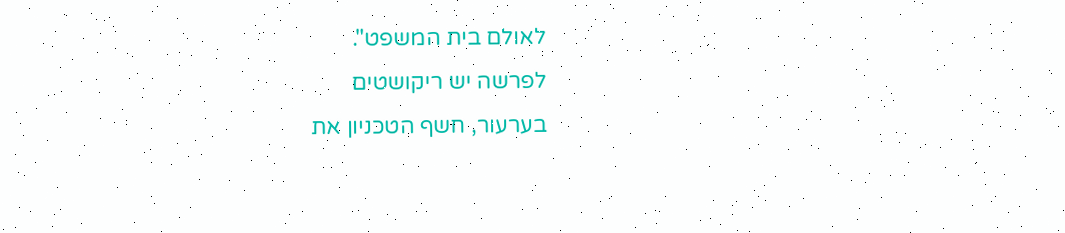לאולם בית המשפט".
לפרשה יש ריקושטים
בערעור, חשף הטכניון את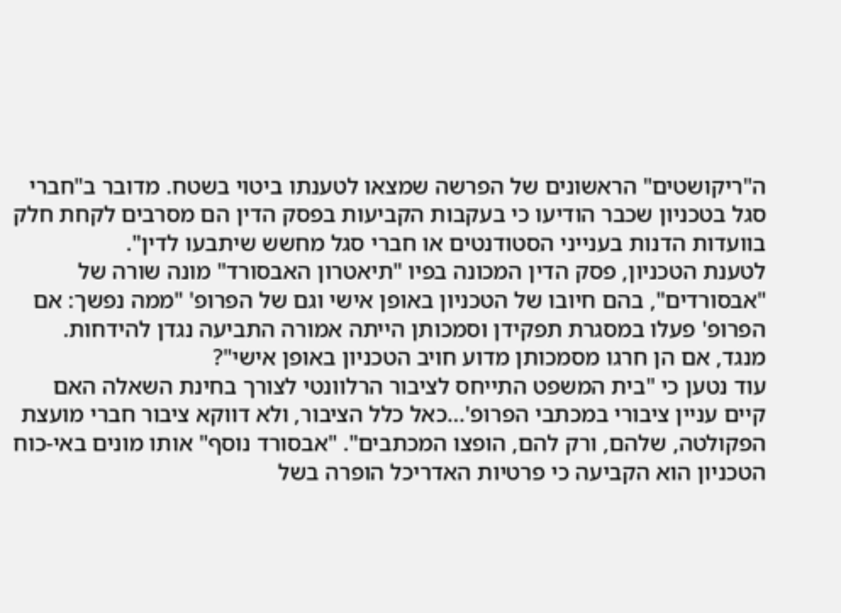ה"ריקושטים" הראשונים של הפרשה שמצאו לטענתו ביטוי בשטח. מדובר ב"חברי סגל בטכניון שכבר הודיעו כי בעקבות הקביעות בפסק הדין הם מסרבים לקחת חלק בוועדות הדנות בענייני הסטודנטים או חברי סגל מחשש שיתבעו לדין".
לטענת הטכניון, פסק הדין המכונה בפיו "תיאטרון האבסורד" מונה שורה של "אבסורדים", בהם חיובו של הטכניון באופן אישי וגם של הפרופ' "ממה נפשך: אם הפרופ' פעלו במסגרת תפקידן וסמכותן הייתה אמורה התביעה נגדן להידחות. מנגד, אם הן חרגו מסמכותן מדוע חויב הטכניון באופן אישי"?
עוד נטען כי "בית המשפט התייחס לציבור הרלוונטי לצורך בחינת השאלה האם קיים עניין ציבורי במכתבי הפרופ'...כאל כלל הציבור, ולא דווקא ציבור חברי מועצת הפקולטה, שלהם, ורק להם, הופצו המכתבים". "אבסורד נוסף" אותו מונים באי-כוח הטכניון הוא הקביעה כי פרטיות האדריכל הופרה בשל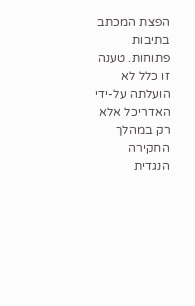הפצת המכתב בתיבות פתוחות. טענה זו כלל לא הועלתה על-ידי האדריכל אלא רק במהלך החקירה הנגדית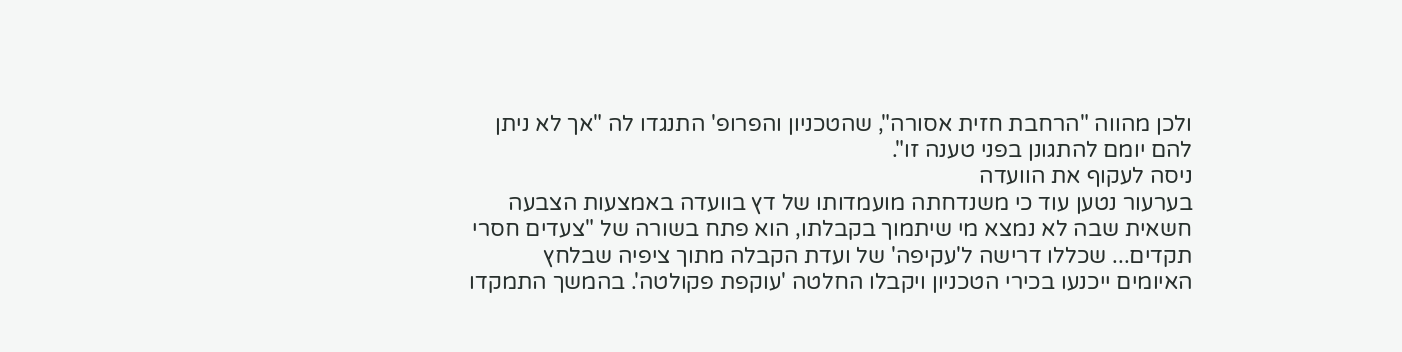ולכן מהווה "הרחבת חזית אסורה", שהטכניון והפרופ' התנגדו לה "אך לא ניתן להם יומם להתגונן בפני טענה זו".
ניסה לעקוף את הוועדה
בערעור נטען עוד כי משנדחתה מועמדותו של דץ בוועדה באמצעות הצבעה חשאית שבה לא נמצא מי שיתמוך בקבלתו, הוא פתח בשורה של "צעדים חסרי תקדים... שכללו דרישה ל'עקיפה' של ועדת הקבלה מתוך ציפיה שבלחץ האיומים ייכנעו בכירי הטכניון ויקבלו החלטה 'עוקפת פקולטה'. בהמשך התמקדו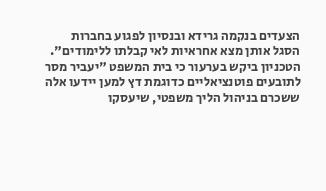הצעדים בנקמה גרידא ובנסיון לפגוע בחברות הסגל אותן מצא אחראיות לאי קבלתו ללימודים".
הטכניון ביקש בערעור כי בית המשפט "יעביר מסר לתובעים פוטנציאליים כדוגמת דץ למען יידעו אלה ששכרם בניהול הליך משפטי, שיעסקו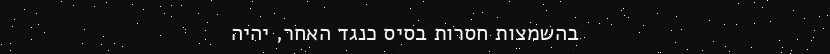בהשמצות חסרות בסיס כנגד האחר, יהיה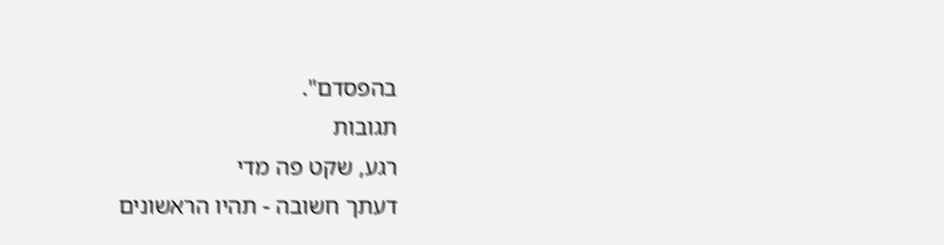בהפסדם".
תגובות
רגע, שקט פה מדי
דעתך חשובה - תהיו הראשונים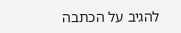להגיב על הכתבה